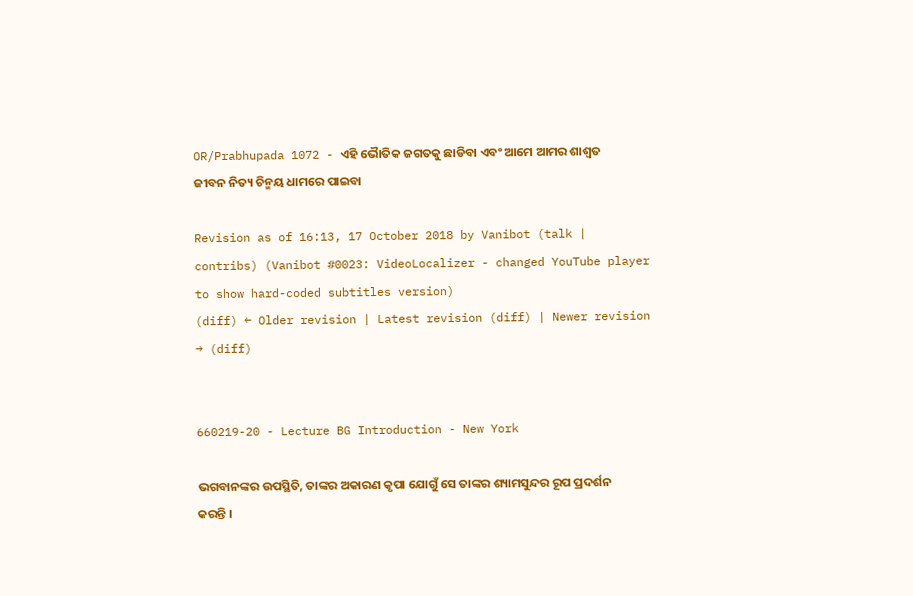OR/Prabhupada 1072 - ଏହି ଭୋୖତିକ ଜଗତକୁ ଛାଡିବା ଏବଂ ଆମେ ଆମର ଶାଶ୍ଵତ ଜୀବନ ନିତ୍ୟ ଚିନ୍ମୟ ଧାମରେ ପାଇବା

Revision as of 16:13, 17 October 2018 by Vanibot (talk | contribs) (Vanibot #0023: VideoLocalizer - changed YouTube player to show hard-coded subtitles version)
(diff) ← Older revision | Latest revision (diff) | Newer revision → (diff)


660219-20 - Lecture BG Introduction - New York

ଭଗବାନଙ୍କର ଉପସ୍ଥିତି, ତାଙ୍କର ଅକାରଣ କୃପା ଯୋଗୁଁ ସେ ତାଙ୍କର ଶ୍ୟାମସୁନ୍ଦର ରୂପ ପ୍ରଦର୍ଶନ କରନ୍ତି ।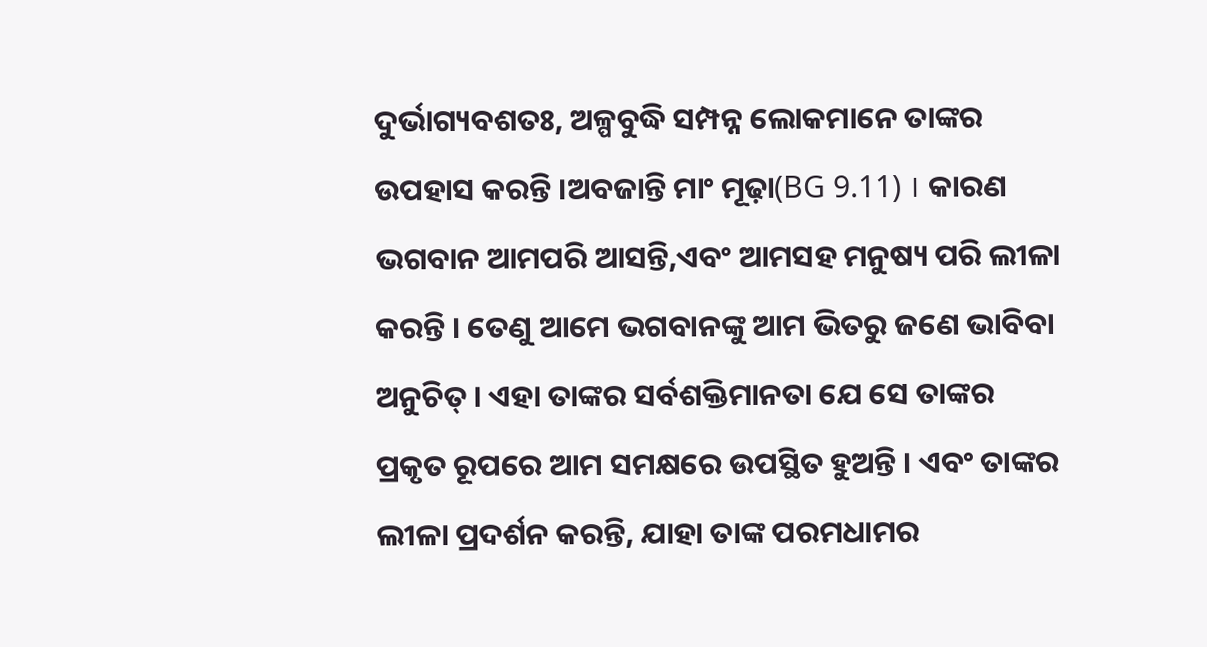ଦୁର୍ଭାଗ୍ୟବଶତଃ, ଅଳ୍ପବୁଦ୍ଧି ସମ୍ପନ୍ନ ଲୋକମାନେ ତାଙ୍କର ଉପହାସ କରନ୍ତି ।ଅବଜାନ୍ତି ମାଂ ମୂଢ଼ା(BG 9.11) । କାରଣ ଭଗବାନ ଆମପରି ଆସନ୍ତି,ଏବଂ ଆମସହ ମନୁଷ୍ୟ ପରି ଲୀଳା କରନ୍ତି । ତେଣୁ ଆମେ ଭଗବାନଙ୍କୁ ଆମ ଭିତରୁ ଜଣେ ଭାବିବା ଅନୁଚିତ୍ । ଏହା ତାଙ୍କର ସର୍ବଶକ୍ତିମାନତା ଯେ ସେ ତାଙ୍କର ପ୍ରକୃତ ରୂପରେ ଆମ ସମକ୍ଷରେ ଉପସ୍ଥିତ ହୁଅନ୍ତି । ଏବଂ ତାଙ୍କର ଲୀଳା ପ୍ରଦର୍ଶନ କରନ୍ତି, ଯାହା ତାଙ୍କ ପରମଧାମର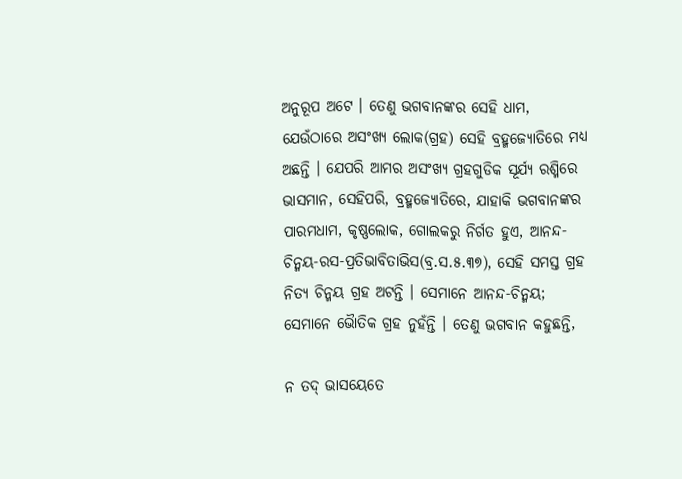ଅନୁରୂପ ଅଟେ । ତେଣୁ ଭଗବାନଙ୍କର ସେହି ଧାମ, ଯେଉଁଠାରେ ଅସଂଖ୍ୟ ଲୋକ(ଗ୍ରହ) ସେହି ବ୍ରହ୍ମଜ୍ୟୋତିରେ ମଧ୍ୟ ଅଛନ୍ତି । ଯେପରି ଆମର ଅସଂଖ୍ୟ ଗ୍ରହଗୁଡିକ ସୂର୍ଯ୍ୟ ରଶ୍ମିରେ ଭାସମାନ, ସେହିପରି, ବ୍ରହ୍ମଜ୍ୟୋତିରେ, ଯାହାକି ଭଗବାନଙ୍କର ପାରମଧାମ, କୃଷ୍ଣଲୋକ, ଗୋଲକରୁ ନିର୍ଗତ ହୁଏ, ଆନନ୍ଦ-ଚିନ୍ମୟ-ରସ-ପ୍ରତିଭାବିତାଭିସ(ବ୍ର.ସ.୫.୩୭), ସେହି ସମସ୍ତ ଗ୍ରହ ନିତ୍ୟ ଚିନ୍ମୟ ଗ୍ରହ ଅଟନ୍ତି । ସେମାନେ ଆନନ୍ଦ-ଚିନ୍ମୟ; ସେମାନେ ଭୈାତିକ ଗ୍ରହ ନୁହଁନ୍ତି । ତେଣୁ ଭଗବାନ କହୁଛନ୍ତି,

ନ ତଦ୍ ଭାସୟେତେ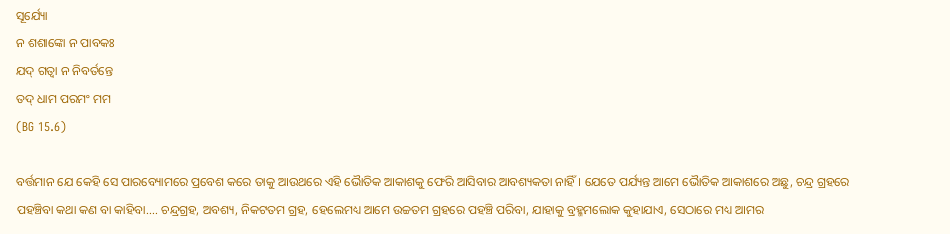ସୂର୍ଯ୍ୟୋ
ନ ଶଶାଙ୍କୋ ନ ପାବକଃ
ଯଦ୍ ଗତ୍ଵା ନ ନିବର୍ତନ୍ତେ
ତଦ୍ ଧାମ ପରମଂ ମମ
(BG 15.6)

ବର୍ତ୍ତମାନ ଯେ କେହି ସେ ପାରବ୍ୟୋମରେ ପ୍ରବେଶ କରେ ତାକୁ ଆଉଥରେ ଏହି ଭୈାତିକ ଆକାଶକୁ ଫେରି ଆସିବାର ଆବଶ୍ୟକତା ନାହିଁ । ଯେତେ ପର୍ଯ୍ୟନ୍ତ ଆମେ ଭୈାତିକ ଆକାଶରେ ଅଛୁ, ଚନ୍ଦ୍ର ଗ୍ରହରେ ପହଞ୍ଚିବା କଥା କଣ ବା କାହିବା.... ଚନ୍ଦ୍ରଗ୍ରହ, ଅବଶ୍ୟ, ନିକଟତମ ଗ୍ରହ, ହେଲେମଧ୍ୟ ଆମେ ଉଚ୍ଚତମ ଗ୍ରହରେ ପହଞ୍ଚି ପରିବା, ଯାହାକୁ ବ୍ରହ୍ମମଲୋକ କୁହାଯାଏ, ସେଠାରେ ମଧ୍ୟ ଆମର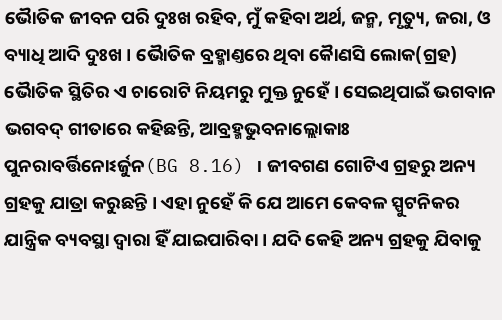ଭୈାତିକ ଜୀବନ ପରି ଦୁଃଖ ରହିବ, ମୁଁ କହିବା ଅର୍ଥ, ଜନ୍ମ, ମୃତ୍ୟୁ, ଜରା, ଓ ବ୍ୟାଧି ଆଦି ଦୁଃଖ । ଭୈାତିକ ବ୍ରହ୍ମାଣ୍ତରେ ଥିବା କୈାଣସି ଲୋକ(ଗ୍ରହ) ଭୈାତିକ ସ୍ଥିତିର ଏ ଚାରୋଟି ନିୟମରୁ ମୁକ୍ତ ନୁହେଁ । ସେଇଥିପାଇଁ ଭଗବାନ ଭଗବଦ୍ ଗୀତାରେ କହିଛନ୍ତି, ଆବ୍ରହ୍ମଭୁବନାଲ୍ଲୋକାଃ ପୁନରାବର୍ତ୍ତିନୋଽର୍ଜୁନ(BG 8.16) । ଜୀବଗଣ ଗୋଟିଏ ଗ୍ରହରୁ ଅନ୍ୟ ଗ୍ରହକୁ ଯାତ୍ରା କରୁଛନ୍ତି । ଏହା ନୁହେଁ କି ଯେ ଆମେ କେବଳ ସ୍ପୁଟନିକର ଯାନ୍ତ୍ରିକ ବ୍ୟବସ୍ଥା ଦ୍ଵାରା ହିଁ ଯାଇପାରିବା । ଯଦି କେହି ଅନ୍ୟ ଗ୍ରହକୁ ଯିବାକୁ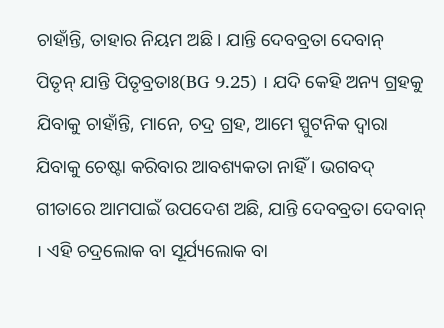ଚାହାଁନ୍ତି, ତାହାର ନିୟମ ଅଛି । ଯାନ୍ତି ଦେବବ୍ରତା ଦେବାନ୍ ପିତୃନ୍ ଯାନ୍ତି ପିତୃବ୍ରତାଃ(BG 9.25) । ଯଦି କେହି ଅନ୍ୟ ଗ୍ରହକୁ ଯିବାକୁ ଚାହାଁନ୍ତି, ମାନେ, ଚଦ୍ର ଗ୍ରହ, ଆମେ ସ୍ପୁଟନିକ ଦ୍ଵାରା ଯିବାକୁ ଚେଷ୍ଟା କରିବାର ଆବଶ୍ୟକତା ନାହିଁ । ଭଗବଦ୍ ଗୀତାରେ ଆମପାଇଁ ଉପଦେଶ ଅଛି, ଯାନ୍ତି ଦେବବ୍ରତା ଦେବାନ୍ । ଏହି ଚଦ୍ରଲୋକ ବା ସୂର୍ଯ୍ୟଲୋକ ବା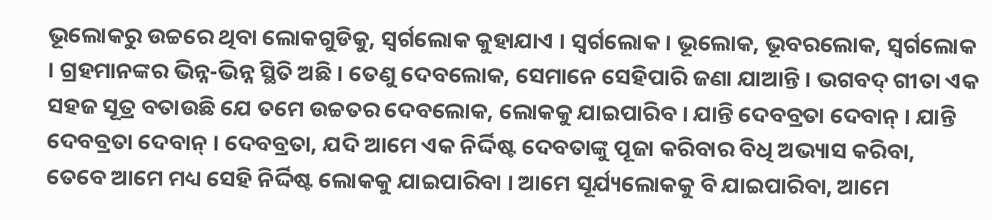ଭୂଲୋକରୁ ଉଚ୍ଚରେ ଥିବା ଲୋକଗୁଡିକୁ, ସ୍ଵର୍ଗଲୋକ କୁହାଯାଏ । ସ୍ଵର୍ଗଲୋକ । ଭୂଲୋକ, ଭୂବରଲୋକ, ସ୍ଵର୍ଗଲୋକ । ଗ୍ରହମାନଙ୍କର ଭିନ୍ନ-ଭିନ୍ନ ସ୍ଥିତି ଅଛି । ତେଣୁ ଦେବଲୋକ, ସେମାନେ ସେହିପାରି ଜଣା ଯାଆନ୍ତି । ଭଗବଦ୍ ଗୀତା ଏକ ସହଜ ସୂତ୍ର ବତାଉଛି ଯେ ତମେ ଉଚ୍ଚତର ଦେବଲୋକ, ଲୋକକୁ ଯାଇପାରିବ । ଯାନ୍ତି ଦେବବ୍ରତା ଦେବାନ୍ । ଯାନ୍ତି ଦେବବ୍ରତା ଦେବାନ୍ । ଦେବବ୍ରତା, ଯଦି ଆମେ ଏକ ନିର୍ଦ୍ଦିଷ୍ଟ ଦେବତାଙ୍କୁ ପୂଜା କରିବାର ବିଧି ଅଭ୍ୟାସ କରିବା, ତେବେ ଆମେ ମଧ୍ୟ ସେହି ନିର୍ଦ୍ଦିଷ୍ଟ ଲୋକକୁ ଯାଇପାରିବା । ଆମେ ସୂର୍ଯ୍ୟଲୋକକୁ ବି ଯାଇପାରିବା, ଆମେ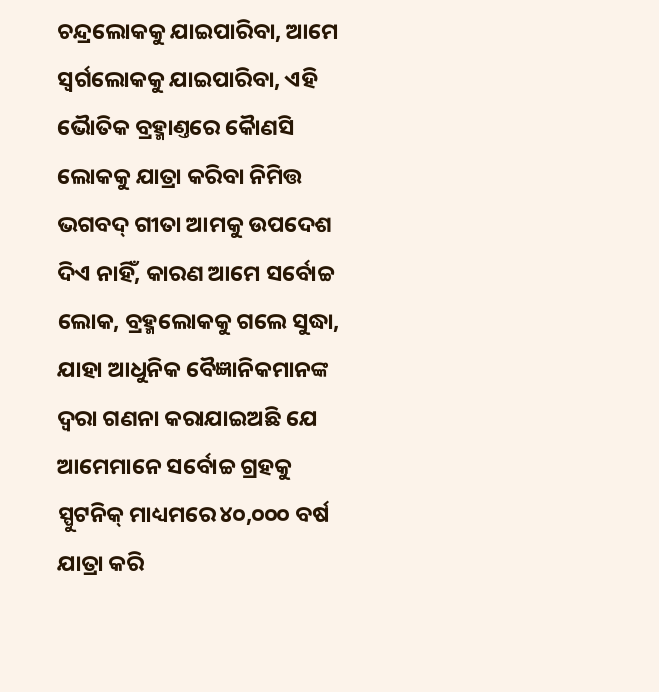ଚନ୍ଦ୍ରଲୋକକୁ ଯାଇପାରିବା, ଆମେ ସ୍ଵର୍ଗଲୋକକୁ ଯାଇପାରିବା, ଏହି ଭୈାତିକ ବ୍ରହ୍ମାଣ୍ତରେ କୈାଣସି ଲୋକକୁ ଯାତ୍ରା କରିବା ନିମିତ୍ତ ଭଗବଦ୍ ଗୀତା ଆମକୁ ଉପଦେଶ ଦିଏ ନାହିଁ, କାରଣ ଆମେ ସର୍ବୋଚ୍ଚ ଲୋକ, ବ୍ରହ୍ମଲୋକକୁ ଗଲେ ସୁଦ୍ଧା, ଯାହା ଆଧୁନିକ ବୈଜ୍ଞାନିକମାନଙ୍କ ଦ୍ଵରା ଗଣନା କରାଯାଇଅଛି ଯେ ଆମେମାନେ ସର୍ବୋଚ୍ଚ ଗ୍ରହକୁ ସ୍ପୁଟନିକ୍ ମାଧ୍ୟମରେ ୪୦,୦୦୦ ବର୍ଷ ଯାତ୍ରା କରି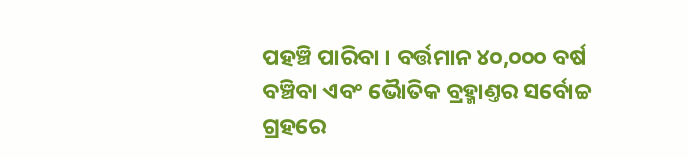ପହଞ୍ଚି ପାରିବା । ବର୍ତ୍ତମାନ ୪୦,୦୦୦ ବର୍ଷ ବଞ୍ଚିବା ଏବଂ ଭୈାତିକ ବ୍ରହ୍ମାଣ୍ତର ସର୍ବୋଚ୍ଚ ଗ୍ରହରେ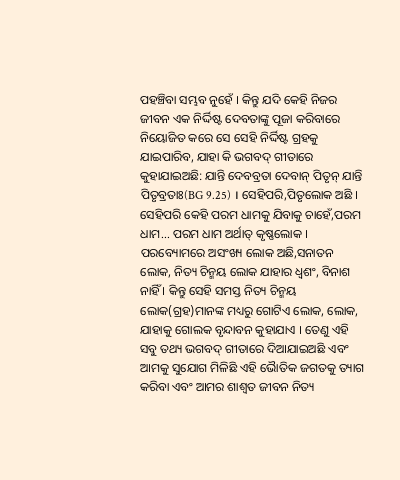ପହଞ୍ଚିବା ସମ୍ଭବ ନୁହେଁ । କିନ୍ତୁ ଯଦି କେହି ନିଜର ଜୀବନ ଏକ ନିର୍ଦ୍ଦିଷ୍ଟ ଦେବତାଙ୍କୁ ପୂଜା କରିବାରେ ନିୟୋଜିତ କରେ ସେ ସେହି ନିର୍ଦ୍ଦିଷ୍ଟ ଗ୍ରହକୁ ଯାଇପାରିବ, ଯାହା କି ଭଗବଦ୍ ଗୀତାରେ କୁହାଯାଇଅଛି: ଯାନ୍ତି ଦେବବ୍ରତା ଦେବାନ୍ ପିତୃନ୍ ଯାନ୍ତି ପିତୃବ୍ରତାଃ(BG 9.25) । ସେହିପରି,ପିତୃଲୋକ ଅଛି । ସେହିପରି କେହି ପରମ ଧାମକୁ ଯିବାକୁ ଚାହେଁ,ପରମ ଧାମ... ପରମ ଧାମ ଅର୍ଥାତ୍ କୃଷ୍ଣଲୋକ । ପରବ୍ୟୋମରେ ଅସଂଖ୍ୟ ଲୋକ ଅଛି,ସନାତନ ଲୋକ, ନିତ୍ୟ ଚିନ୍ମୟ ଲୋକ ଯାହାର ଧ୍ଵଶଂ, ବିନାଶ ନାହିଁ । କିନ୍ତୁ ସେହି ସମସ୍ତ ନିତ୍ୟ ଚିନ୍ମୟ ଲୋକ(ଗ୍ରହ)ମାନଙ୍କ ମଧ୍ୟରୁ ଗୋଟିଏ ଲୋକ, ଲୋକ, ଯାହାକୁ ଗୋଲକ ବୃନ୍ଦାବନ କୁହାଯାଏ । ତେଣୁ ଏହି ସବୁ ତଥ୍ୟ ଭଗବଦ୍ ଗୀତାରେ ଦିଆଯାଇଅଛି ଏବଂ ଆମକୁ ସୁଯୋଗ ମିଳିଛି ଏହି ଭୈାତିକ ଜଗତକୁ ତ୍ୟାଗ କରିବା ଏବଂ ଆମର ଶାଶ୍ଵତ ଜୀବନ ନିତ୍ୟ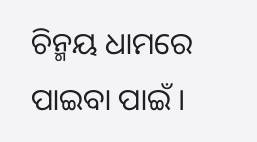ଚିନ୍ମୟ ଧାମରେ ପାଇବା ପାଇଁ ।